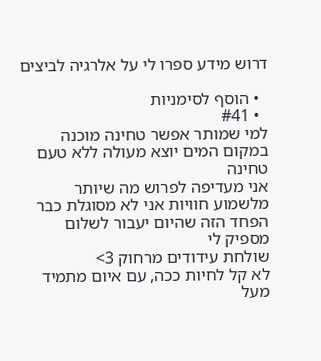דרוש מידע ספרו לי על אלרגיה לביצים

  • הוסף לסימניות
  • #41
למי שמותר אפשר טחינה מוכנה במקום המים יוצא מעולה ללא טעם טחינה
אני מעדיפה לפרוש מה שיותר מלשמוע חוויות אני לא מסוגלת כבר
הפחד הזה שהיום יעבור לשלום
מספיק לי
שולחת עידודים מרחוק 3>
לא קל לחיות ככה, עם איום מתמיד מעל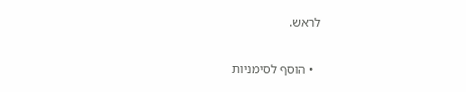לראש.

  • הוסף לסימניות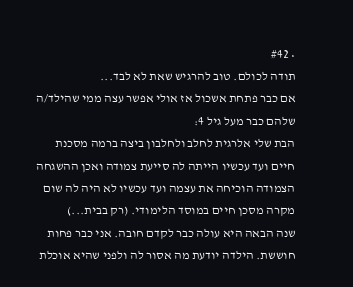• #42
תודה לכולם. טוב להרגיש שאת לא לבד...
אם כבר פתחת אשכול אז אולי אפשר עצה ממי שהילד/ה שלהם כבר מעל גיל 4:
הבת שלי אלרגית לחלב ולחלבון ביצה ברמה מסכנת חיים ועד עכשיו הייתה לה סייעת צמודה ואכן ההשגחה הצמודה הוכיחה את עצמה ועד עכשיו לא היה לה שום מקרה מסכן חיים במוסד הלימודי. (רק בבית...)
שנה הבאה היא עולה כבר לקדם חובה. אני כבר פחות חוששת. הילדה יודעת מה אסור לה ולפני שהיא אוכלת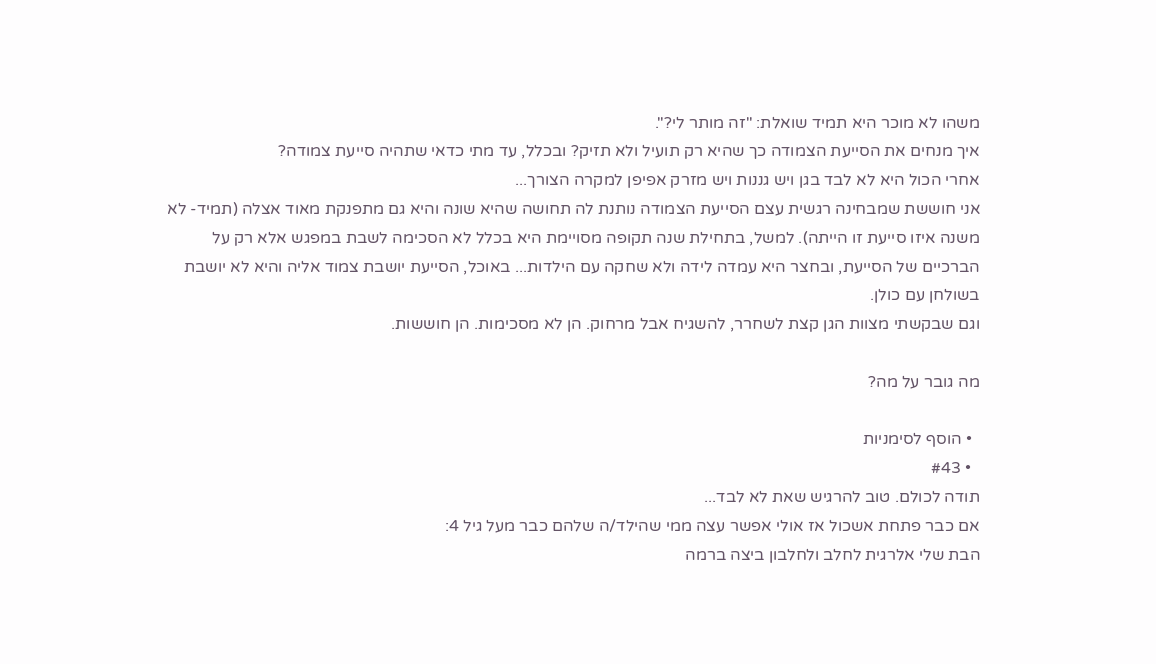משהו לא מוכר היא תמיד שואלת: "זה מותר לי?".
איך מנחים את הסייעת הצמודה כך שהיא רק תועיל ולא תזיק? ובכלל, עד מתי כדאי שתהיה סייעת צמודה?
אחרי הכול היא לא לבד בגן ויש גננות ויש מזרק אפיפן למקרה הצורך...
אני חוששת שמבחינה רגשית עצם הסייעת הצמודה נותנת לה תחושה שהיא שונה והיא גם מתפנקת מאוד אצלה (תמיד- לא משנה איזו סייעת זו הייתה). למשל, בתחילת שנה תקופה מסויימת היא בכלל לא הסכימה לשבת במפגש אלא רק על הברכיים של הסייעת, ובחצר היא עמדה לידה ולא שחקה עם הילדות... באוכל, הסייעת יושבת צמוד אליה והיא לא יושבת בשולחן עם כולן.
וגם שבקשתי מצוות הגן קצת לשחרר, להשגיח אבל מרחוק. הן לא מסכימות. הן חוששות.

מה גובר על מה?

  • הוסף לסימניות
  • #43
תודה לכולם. טוב להרגיש שאת לא לבד...
אם כבר פתחת אשכול אז אולי אפשר עצה ממי שהילד/ה שלהם כבר מעל גיל 4:
הבת שלי אלרגית לחלב ולחלבון ביצה ברמה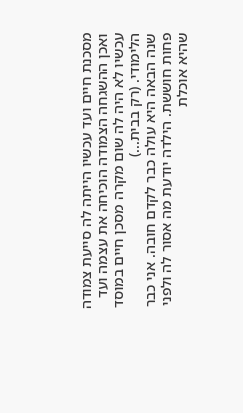מסכנת חיים ועד עכשיו הייתה לה סייעת צמודה ואכן ההשגחה הצמודה הוכיחה את עצמה ועד עכשיו לא היה לה שום מקרה מסכן חיים במוסד הלימודי. (רק בבית...)
שנה הבאה היא עולה כבר לקדם חובה. אני כבר פחות חוששת. הילדה יודעת מה אסור לה ולפני שהיא אוכלת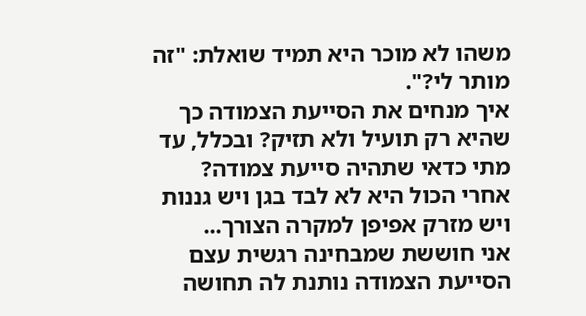משהו לא מוכר היא תמיד שואלת: "זה מותר לי?".
איך מנחים את הסייעת הצמודה כך שהיא רק תועיל ולא תזיק? ובכלל, עד מתי כדאי שתהיה סייעת צמודה?
אחרי הכול היא לא לבד בגן ויש גננות ויש מזרק אפיפן למקרה הצורך...
אני חוששת שמבחינה רגשית עצם הסייעת הצמודה נותנת לה תחושה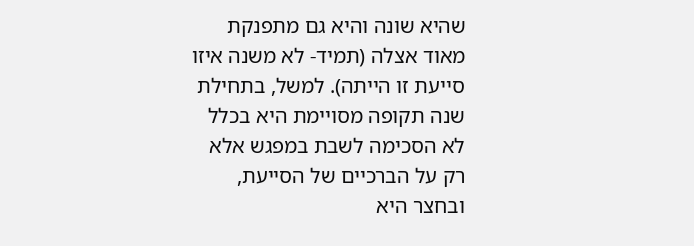שהיא שונה והיא גם מתפנקת מאוד אצלה (תמיד- לא משנה איזו סייעת זו הייתה). למשל, בתחילת שנה תקופה מסויימת היא בכלל לא הסכימה לשבת במפגש אלא רק על הברכיים של הסייעת, ובחצר היא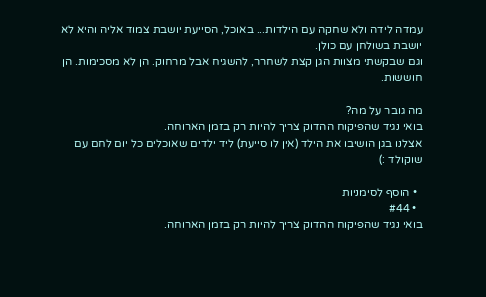עמדה לידה ולא שחקה עם הילדות... באוכל, הסייעת יושבת צמוד אליה והיא לא יושבת בשולחן עם כולן.
וגם שבקשתי מצוות הגן קצת לשחרר, להשגיח אבל מרחוק. הן לא מסכימות. הן חוששות.

מה גובר על מה?
בואי נגיד שהפיקוח ההדוק צריך להיות רק בזמן הארוחה.
אצלנו בגן הושיבו את הילד (אין לו סייעת) ליד ילדים שאוכלים כל יום לחם עם שוקולד :)

  • הוסף לסימניות
  • #44
בואי נגיד שהפיקוח ההדוק צריך להיות רק בזמן הארוחה.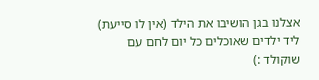אצלנו בגן הושיבו את הילד (אין לו סייעת) ליד ילדים שאוכלים כל יום לחם עם שוקולד :)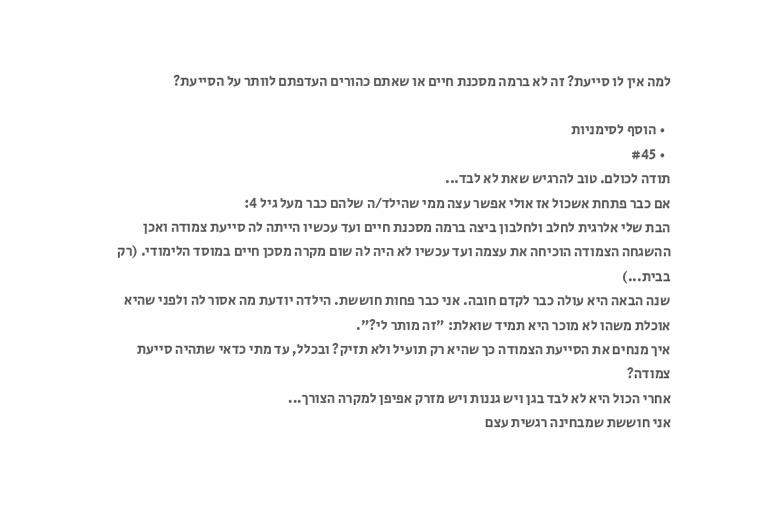למה אין לו סייעת? זה לא ברמה מסכנת חיים או שאתם כהורים העדפתם לוותר על הסייעת?

  • הוסף לסימניות
  • #45
תודה לכולם. טוב להרגיש שאת לא לבד...
אם כבר פתחת אשכול אז אולי אפשר עצה ממי שהילד/ה שלהם כבר מעל גיל 4:
הבת שלי אלרגית לחלב ולחלבון ביצה ברמה מסכנת חיים ועד עכשיו הייתה לה סייעת צמודה ואכן ההשגחה הצמודה הוכיחה את עצמה ועד עכשיו לא היה לה שום מקרה מסכן חיים במוסד הלימודי. (רק בבית...)
שנה הבאה היא עולה כבר לקדם חובה. אני כבר פחות חוששת. הילדה יודעת מה אסור לה ולפני שהיא אוכלת משהו לא מוכר היא תמיד שואלת: "זה מותר לי?".
איך מנחים את הסייעת הצמודה כך שהיא רק תועיל ולא תזיק? ובכלל, עד מתי כדאי שתהיה סייעת צמודה?
אחרי הכול היא לא לבד בגן ויש גננות ויש מזרק אפיפן למקרה הצורך...
אני חוששת שמבחינה רגשית עצם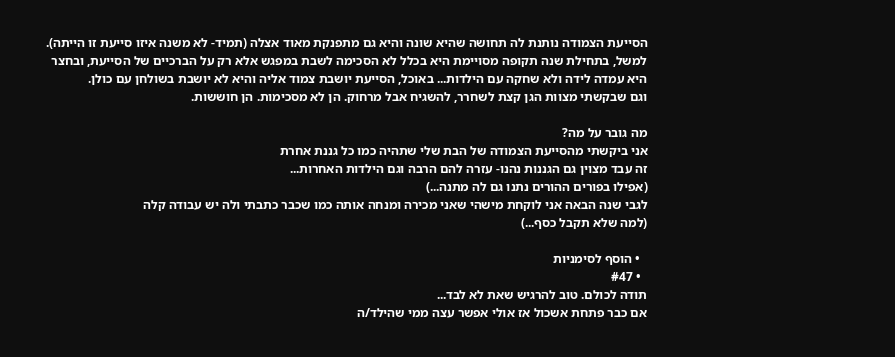הסייעת הצמודה נותנת לה תחושה שהיא שונה והיא גם מתפנקת מאוד אצלה (תמיד- לא משנה איזו סייעת זו הייתה). למשל, בתחילת שנה תקופה מסויימת היא בכלל לא הסכימה לשבת במפגש אלא רק על הברכיים של הסייעת, ובחצר היא עמדה לידה ולא שחקה עם הילדות... באוכל, הסייעת יושבת צמוד אליה והיא לא יושבת בשולחן עם כולן.
וגם שבקשתי מצוות הגן קצת לשחרר, להשגיח אבל מרחוק. הן לא מסכימות. הן חוששות.

מה גובר על מה?
אני ביקשתי מהסייעת הצמודה של הבת שלי שתהיה כמו כל גננת אחרת
זה עבד מצוין גם הגננות נהנו- עזרה להם הרבה וגם הילדות האחרות...
(אפילו בפורים ההורים נתנו גם לה מתנה...)
לגבי שנה הבאה אני לוקחת מישהי שאני מכירה ומנחה אותה כמו שכבר כתבתי ולה יש עבודה קלה
(למה שלא תקבל כסף...)

  • הוסף לסימניות
  • #47
תודה לכולם. טוב להרגיש שאת לא לבד...
אם כבר פתחת אשכול אז אולי אפשר עצה ממי שהילד/ה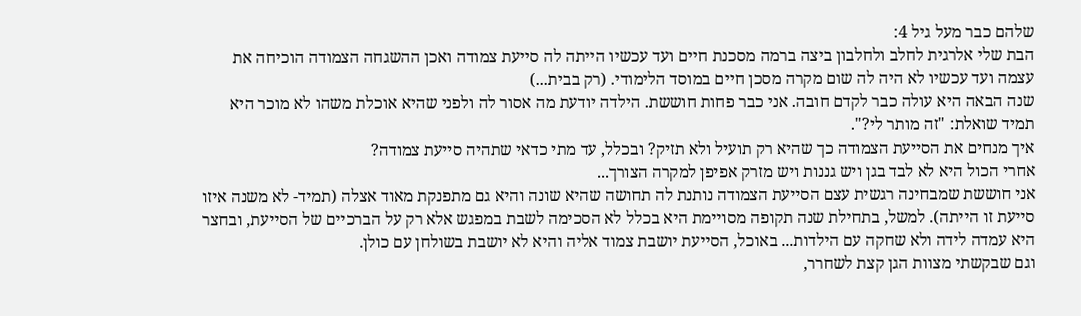שלהם כבר מעל גיל 4:
הבת שלי אלרגית לחלב ולחלבון ביצה ברמה מסכנת חיים ועד עכשיו הייתה לה סייעת צמודה ואכן ההשגחה הצמודה הוכיחה את עצמה ועד עכשיו לא היה לה שום מקרה מסכן חיים במוסד הלימודי. (רק בבית...)
שנה הבאה היא עולה כבר לקדם חובה. אני כבר פחות חוששת. הילדה יודעת מה אסור לה ולפני שהיא אוכלת משהו לא מוכר היא תמיד שואלת: "זה מותר לי?".
איך מנחים את הסייעת הצמודה כך שהיא רק תועיל ולא תזיק? ובכלל, עד מתי כדאי שתהיה סייעת צמודה?
אחרי הכול היא לא לבד בגן ויש גננות ויש מזרק אפיפן למקרה הצורך...
אני חוששת שמבחינה רגשית עצם הסייעת הצמודה נותנת לה תחושה שהיא שונה והיא גם מתפנקת מאוד אצלה (תמיד- לא משנה איזו סייעת זו הייתה). למשל, בתחילת שנה תקופה מסויימת היא בכלל לא הסכימה לשבת במפגש אלא רק על הברכיים של הסייעת, ובחצר היא עמדה לידה ולא שחקה עם הילדות... באוכל, הסייעת יושבת צמוד אליה והיא לא יושבת בשולחן עם כולן.
וגם שבקשתי מצוות הגן קצת לשחרר,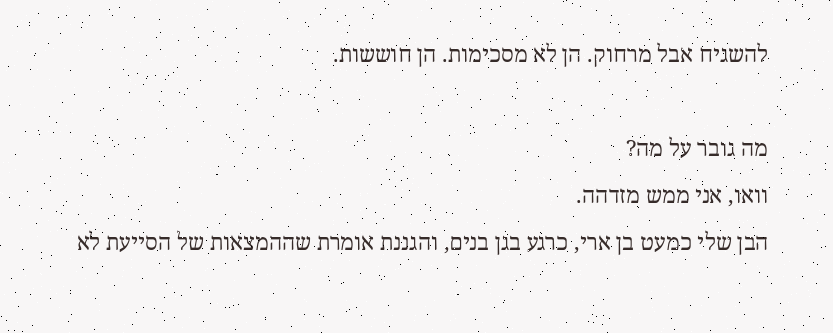להשגיח אבל מרחוק. הן לא מסכימות. הן חוששות.

מה גובר על מה?
וואו, אני ממש מזדהה.
הבן שלי כמעט בן ארי, כרגע בגן בנים, והגננת אומרת שההמצאות של הסייעת לא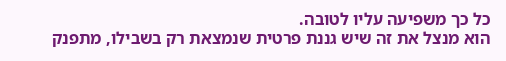כל כך משפיעה עליו לטובה.
הוא מנצל את זה שיש גננת פרטית שנמצאת רק בשבילו, מתפנק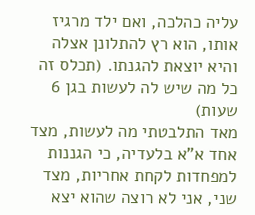עליה כהלכה, ואם ילד מרגיז אותו, הוא רץ להתלונן אצלה והיא יוצאת להגנתו. (תכלס זה כל מה שיש לה לעשות בגן 6 שעות)
מאד התלבטתי מה לעשות, מצד אחד א"א בלעדיה, כי הגננות למפחדות לקחת אחריות, מצד שני, אני לא רוצה שהוא יצא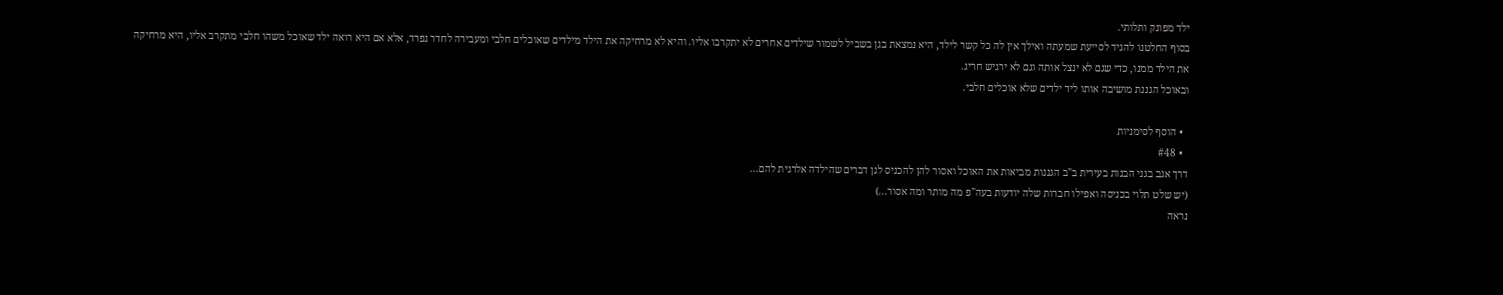ילד מפונק ותלותי.
בסוף החלטנו להגיד לסייעת שמעתה ואילך אין לה כל קשר לילד, היא נמצאת בגן בשביל לשמור שילדים אחרים לא יתקרבו אליו. והיא לא מרחיקה את הילד מילדים שאוכלים חלבי ומעבירה לחדר נפרד, אלא אם היא רואה ילד שאוכל משהו חלבי מתקרב אליו, היא מרחיקה את הילד ממנו, כדי שגם לא ינצל אותה וגם לא ירגיש חריג.
ובאוכל הגננת מושיבה אותו ליד ילדים שלא אוכלים חלבי.

  • הוסף לסימניות
  • #48
דרך אגב בגני הבנות בעירית ב"ב הגננות מביאות את האוכל ואסור להן להכניס לגן דברים שהילדה אלרגית להם...
(יש שלט תלוי בכניסה ואפילו חברות שלה יודעות בעה"פ מה מותר ומה אסור...)
נראה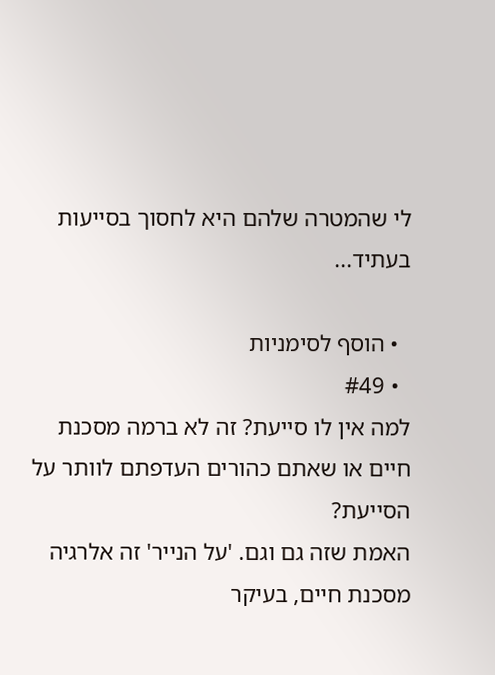לי שהמטרה שלהם היא לחסוך בסייעות בעתיד...

  • הוסף לסימניות
  • #49
למה אין לו סייעת? זה לא ברמה מסכנת חיים או שאתם כהורים העדפתם לוותר על הסייעת?
האמת שזה גם וגם. 'על הנייר' זה אלרגיה מסכנת חיים, בעיקר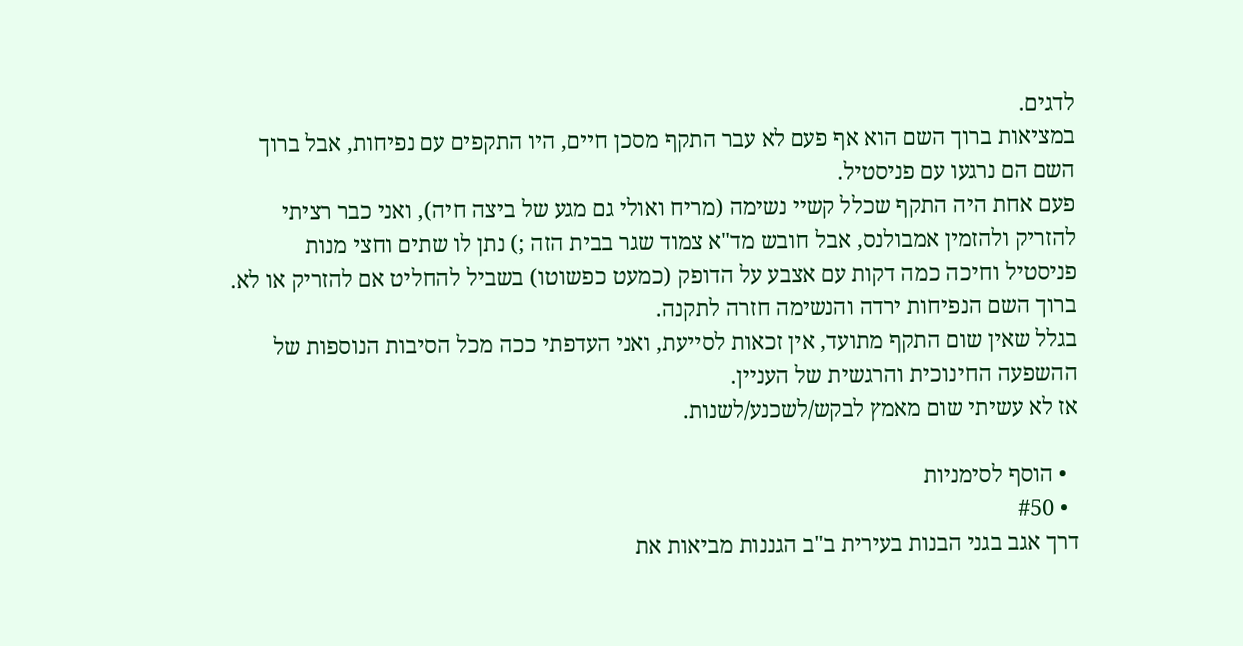לדגים.
במציאות ברוך השם הוא אף פעם לא עבר התקף מסכן חיים, היו התקפים עם נפיחות, אבל ברוך השם הם נרגעו עם פניסטיל.
פעם אחת היה התקף שכלל קשיי נשימה (מריח ואולי גם מגע של ביצה חיה), ואני כבר רציתי להזריק ולהזמין אמבולנס, אבל חובש מד"א צמוד שגר בבית הזה ;) נתן לו שתים וחצי מנות פניסטיל וחיכה כמה דקות עם אצבע על הדופק (כמעט כפשוטו) בשביל להחליט אם להזריק או לא.
ברוך השם הנפיחות ירדה והנשימה חזרה לתקנה.
בגלל שאין שום התקף מתועד, אין זכאות לסייעת, ואני העדפתי ככה מכל הסיבות הנוספות של ההשפעה החינוכית והרגשית של העניין.
אז לא עשיתי שום מאמץ לבקש/לשכנע/לשנות.

  • הוסף לסימניות
  • #50
דרך אגב בגני הבנות בעירית ב"ב הגננות מביאות את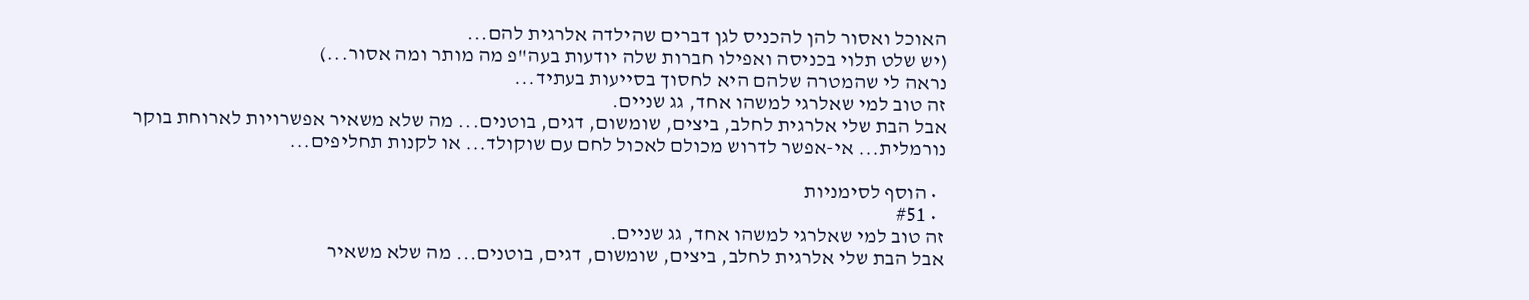האוכל ואסור להן להכניס לגן דברים שהילדה אלרגית להם...
(יש שלט תלוי בכניסה ואפילו חברות שלה יודעות בעה"פ מה מותר ומה אסור...)
נראה לי שהמטרה שלהם היא לחסוך בסייעות בעתיד...
זה טוב למי שאלרגי למשהו אחד, גג שניים.
אבל הבת שלי אלרגית לחלב, ביצים, שומשום, דגים, בוטנים... מה שלא משאיר אפשרויות לארוחת בוקר נורמלית... אי-אפשר לדרוש מכולם לאכול לחם עם שוקולד... או לקנות תחליפים...

  • הוסף לסימניות
  • #51
זה טוב למי שאלרגי למשהו אחד, גג שניים.
אבל הבת שלי אלרגית לחלב, ביצים, שומשום, דגים, בוטנים... מה שלא משאיר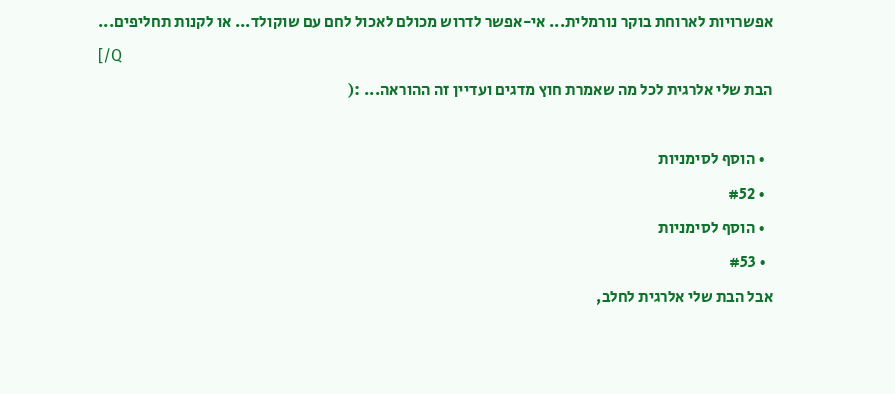אפשרויות לארוחת בוקר נורמלית... אי-אפשר לדרוש מכולם לאכול לחם עם שוקולד... או לקנות תחליפים...
[/Q
הבת שלי אלרגית לכל מה שאמרת חוץ מדגים ועדיין זה ההוראה... :(

  • הוסף לסימניות
  • #52
  • הוסף לסימניות
  • #53
אבל הבת שלי אלרגית לחלב,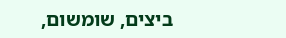ביצים, שומשום,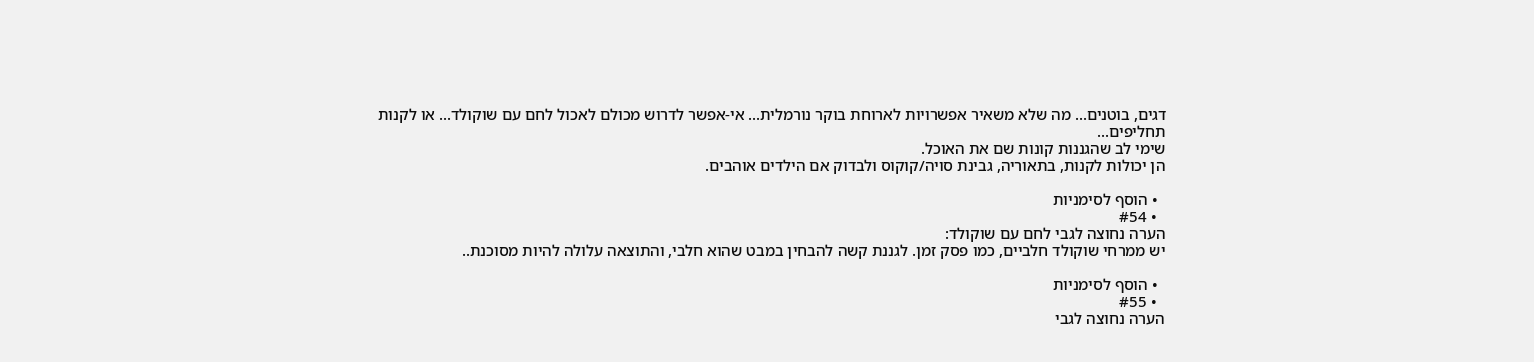דגים, בוטנים... מה שלא משאיר אפשרויות לארוחת בוקר נורמלית... אי-אפשר לדרוש מכולם לאכול לחם עם שוקולד... או לקנות תחליפים...
שימי לב שהגננות קונות שם את האוכל.
הן יכולות לקנות, בתאוריה, גבינת סויה/קוקוס ולבדוק אם הילדים אוהבים.

  • הוסף לסימניות
  • #54
הערה נחוצה לגבי לחם עם שוקולד:
יש ממרחי שוקולד חלביים, כמו פסק זמן. לגננת קשה להבחין במבט שהוא חלבי, והתוצאה עלולה להיות מסוכנת..

  • הוסף לסימניות
  • #55
הערה נחוצה לגבי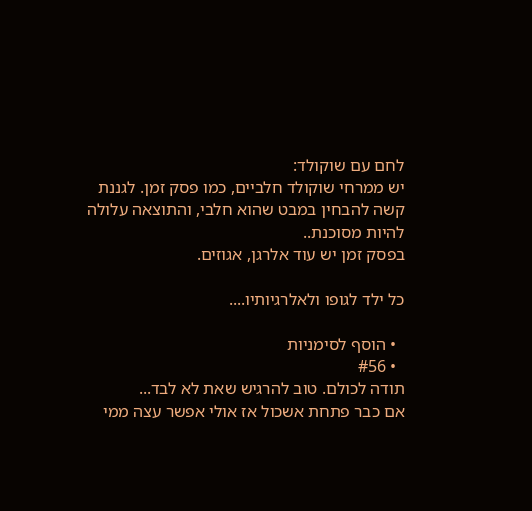לחם עם שוקולד:
יש ממרחי שוקולד חלביים, כמו פסק זמן. לגננת קשה להבחין במבט שהוא חלבי, והתוצאה עלולה להיות מסוכנת..
בפסק זמן יש עוד אלרגן, אגוזים.

כל ילד לגופו ולאלרגיותיו....

  • הוסף לסימניות
  • #56
תודה לכולם. טוב להרגיש שאת לא לבד...
אם כבר פתחת אשכול אז אולי אפשר עצה ממי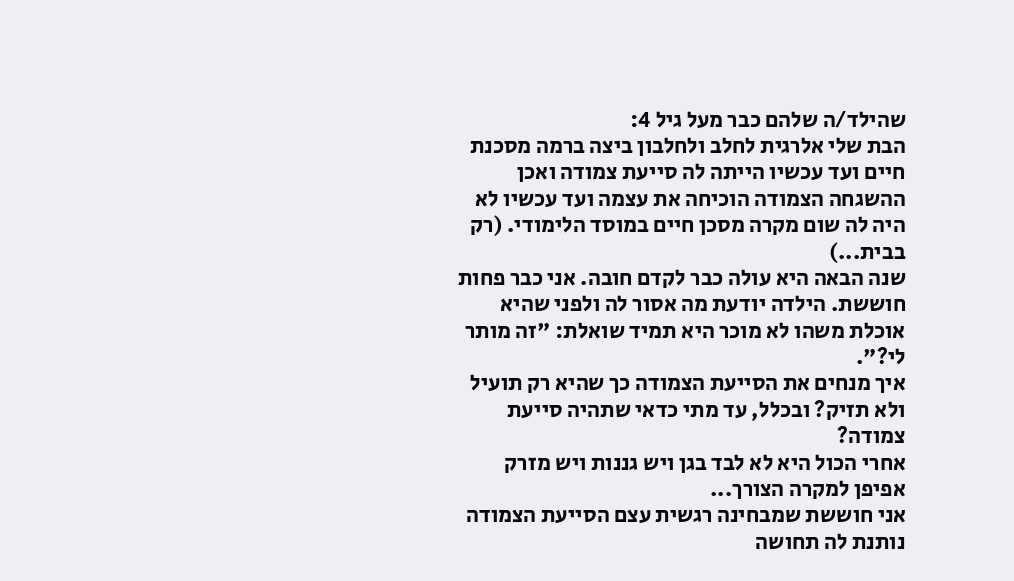שהילד/ה שלהם כבר מעל גיל 4:
הבת שלי אלרגית לחלב ולחלבון ביצה ברמה מסכנת חיים ועד עכשיו הייתה לה סייעת צמודה ואכן ההשגחה הצמודה הוכיחה את עצמה ועד עכשיו לא היה לה שום מקרה מסכן חיים במוסד הלימודי. (רק בבית...)
שנה הבאה היא עולה כבר לקדם חובה. אני כבר פחות חוששת. הילדה יודעת מה אסור לה ולפני שהיא אוכלת משהו לא מוכר היא תמיד שואלת: "זה מותר לי?".
איך מנחים את הסייעת הצמודה כך שהיא רק תועיל ולא תזיק? ובכלל, עד מתי כדאי שתהיה סייעת צמודה?
אחרי הכול היא לא לבד בגן ויש גננות ויש מזרק אפיפן למקרה הצורך...
אני חוששת שמבחינה רגשית עצם הסייעת הצמודה נותנת לה תחושה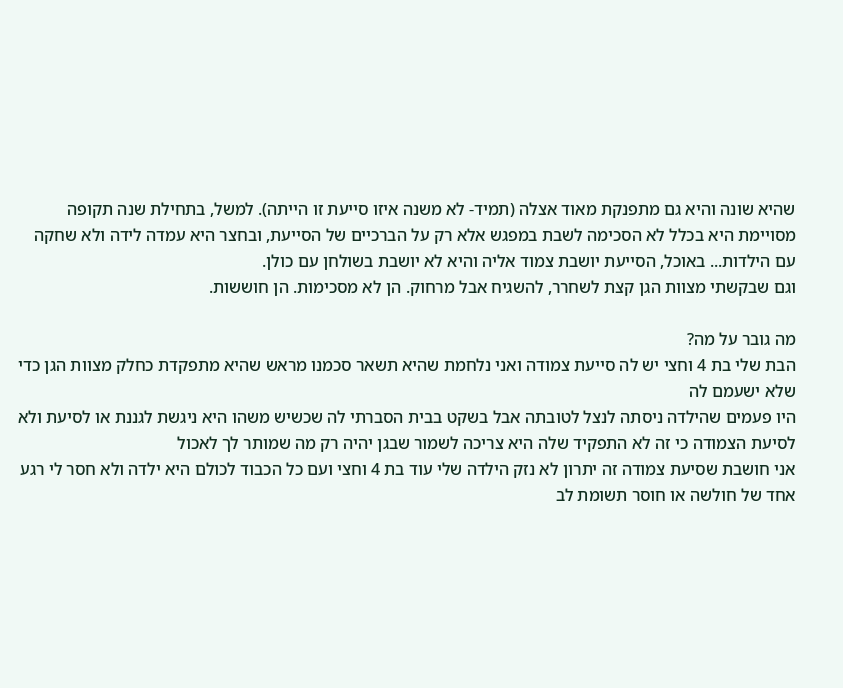שהיא שונה והיא גם מתפנקת מאוד אצלה (תמיד- לא משנה איזו סייעת זו הייתה). למשל, בתחילת שנה תקופה מסויימת היא בכלל לא הסכימה לשבת במפגש אלא רק על הברכיים של הסייעת, ובחצר היא עמדה לידה ולא שחקה עם הילדות... באוכל, הסייעת יושבת צמוד אליה והיא לא יושבת בשולחן עם כולן.
וגם שבקשתי מצוות הגן קצת לשחרר, להשגיח אבל מרחוק. הן לא מסכימות. הן חוששות.

מה גובר על מה?
הבת שלי בת 4 וחצי יש לה סייעת צמודה ואני נלחמת שהיא תשאר סכמנו מראש שהיא מתפקדת כחלק מצוות הגן כדי שלא ישעמם לה
היו פעמים שהילדה ניסתה לנצל לטובתה אבל בשקט בבית הסברתי לה שכשיש משהו היא ניגשת לגננת או לסיעת ולא לסיעת הצמודה כי זה לא התפקיד שלה היא צריכה לשמור שבגן יהיה רק מה שמותר לך לאכול
אני חושבת שסיעת צמודה זה יתרון לא נזק הילדה שלי עוד בת 4 וחצי ועם כל הכבוד לכולם היא ילדה ולא חסר לי רגע אחד של חולשה או חוסר תשומת לב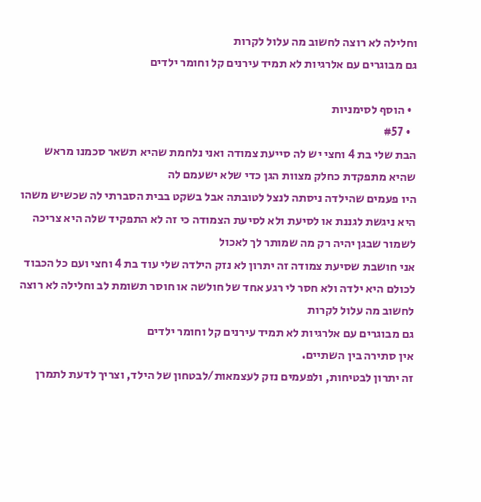וחלילה לא רוצה לחשוב מה עלול לקרות
גם מבוגרים עם אלרגיות לא תמיד עירנים קל וחומר ילדים

  • הוסף לסימניות
  • #57
הבת שלי בת 4 וחצי יש לה סייעת צמודה ואני נלחמת שהיא תשאר סכמנו מראש שהיא מתפקדת כחלק מצוות הגן כדי שלא ישעמם לה
היו פעמים שהילדה ניסתה לנצל לטובתה אבל בשקט בבית הסברתי לה שכשיש משהו היא ניגשת לגננת או לסיעת ולא לסיעת הצמודה כי זה לא התפקיד שלה היא צריכה לשמור שבגן יהיה רק מה שמותר לך לאכול
אני חושבת שסיעת צמודה זה יתרון לא נזק הילדה שלי עוד בת 4 וחצי ועם כל הכבוד לכולם היא ילדה ולא חסר לי רגע אחד של חולשה או חוסר תשומת לב וחלילה לא רוצה לחשוב מה עלול לקרות
גם מבוגרים עם אלרגיות לא תמיד עירנים קל וחומר ילדים
אין סתירה בין השתיים.
זה יתרון לבטיחות, ולפעמים נזק לעצמאות/לבטחון של הילד, וצריך לדעת לתמרן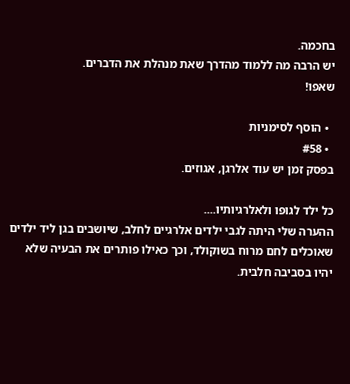בחכמה.
יש הרבה מה ללמוד מהדרך שאת מנהלת את הדברים.
שאפו!

  • הוסף לסימניות
  • #58
בפסק זמן יש עוד אלרגן, אגוזים.

כל ילד לגופו ולאלרגיותיו....
ההערה שלי היתה לגבי ילדים אלרגיים לחלב, שיושבים בגן ליד ילדים שאוכלים לחם מרוח בשוקולד, וכך כאילו פותרים את הבעיה שלא יהיו בסביבה חלבית.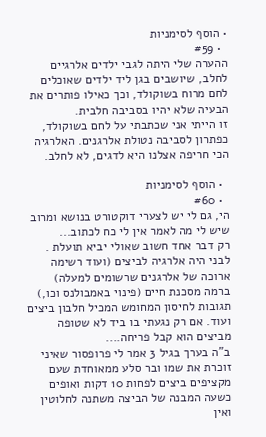• הוסף לסימניות
  • #59
ההערה שלי היתה לגבי ילדים אלרגיים לחלב, שיושבים בגן ליד ילדים שאוכלים לחם מרוח בשוקולד, וכך כאילו פותרים את הבעיה שלא יהיו בסביבה חלבית.
זו הייתי אני שכתבתי על לחם בשוקולד, כפתרון לסביבה נטולת אלרגנים. האלרגיה הכי חריפה אצלנו היא לדגים, לא לחלב.

  • הוסף לסימניות
  • #60
הי, גם לי יש לצערי דוקטורט בנושא ומרוב שיש לי מה לאמר אין לי כח לכתוב...
רק דבר אחד חשוב שאולי יביא תועלת . לבני היה אלרגיה לביצים (ועוד רשימה ארוכה של אלרגנים שרשומים למעלה) ברמה מסכנת חיים (פינוי באמבולנס וכו,) תגובות לחיסון המחומש המכיל חלבון ביצים ועוד. אם רק נגעתי בו ביד לא שטופה מביצים הוא קבל פריחה....
ב"ה בערך בגיל 3 אמר לי פרופסור שאיני זוכרת את שמו ובר סלע ממאוחדת שעם מקציפים ביצים לפחות 10 דקות ואופים כשעה המבנה של הביצה משתנה לחלוטין ואין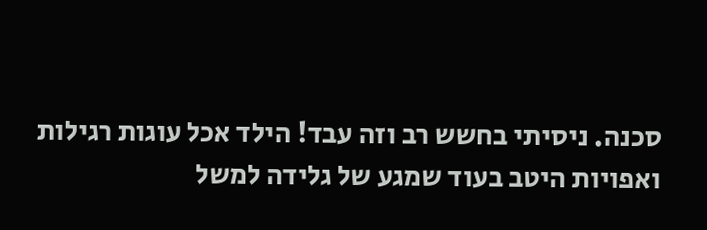סכנה. ניסיתי בחשש רב וזה עבד! הילד אכל עוגות רגילות ואפויות היטב בעוד שמגע של גלידה למשל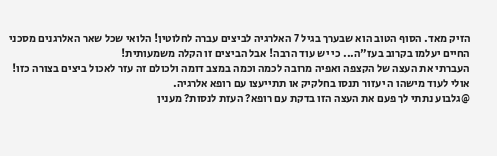הזיק מאד. הסוף הטוב הוא שבערך בגיל 7 האלרגיה לביצים עברה לחלוטין! הלואי שכל שאר האלרגנים מסכני החיים יעלמו בקרוב בעז"ה... כי יש עוד הרבה! אבל הביצים זו הקלה משמעותית!
העברתי את העצה של הקצפה ואפיה מרובה לכמה וכמה במצב דומה ולכולם זה עזר לאכול ביצים בצורה כזו!
אולי לעוד מישהו ה יעזור תנסו בחלקיק או תתייעצו עם רופא אלרגיה.
@גלבוע נתתי לך פעם את העצה הזו בדקת עם רופא? העזת לנסות? מענין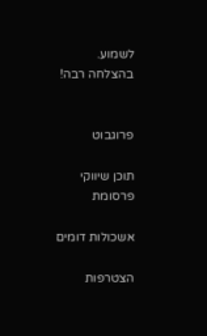לשמוע.
בהצלחה רבה!


פרוגבוט

תוכן שיווקי
פרסומת

אשכולות דומים

הצטרפות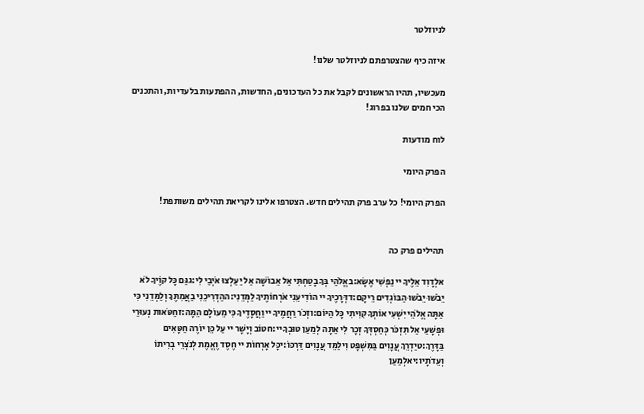לניוזלטר

איזה כיף שהצטרפתם לניוזלטר שלנו!

מעכשיו, תהיו הראשונים לקבל את כל העדכונים, החדשות, ההפתעות בלעדיות, והתכנים הכי חמים שלנו בפרוג!

לוח מודעות

הפרק היומי

הפרק היומי! כל ערב פרק תהילים חדש. הצטרפו אלינו לקריאת תהילים משותפת!


תהילים פרק כה

אלְדָוִד אֵלֶיךָ יי נַפְשִׁי אֶשָּׂא:באֱלֹהַי בְּךָ בָטַחְתִּי אַל אֵבוֹשָׁה אַל יַעַלְצוּ אֹיְבַי לִי:גגַּם כָּל קוֶֹיךָ לֹא יֵבֹשׁוּ יֵבֹשׁוּ הַבּוֹגְדִים רֵיקָם:דדְּרָכֶיךָ יי הוֹדִיעֵנִי אֹרְחוֹתֶיךָ לַמְּדֵנִי:ההַדְרִיכֵנִי בַאֲמִתֶּךָ וְלַמְּדֵנִי כִּי אַתָּה אֱלֹהֵי יִשְׁעִי אוֹתְךָ קִוִּיתִי כָּל הַיּוֹם:וזְכֹר רַחֲמֶיךָ יי וַחֲסָדֶיךָ כִּי מֵעוֹלָם הֵמָּה:זחַטֹּאות נְעוּרַי וּפְשָׁעַי אַל תִּזְכֹּר כְּחַסְדְּךָ זְכָר לִי אַתָּה לְמַעַן טוּבְךָ יי:חטוֹב וְיָשָׁר יי עַל כֵּן יוֹרֶה חַטָּאִים בַּדָּרֶךְ:טיַדְרֵךְ עֲנָוִים בַּמִּשְׁפָּט וִילַמֵּד עֲנָוִים דַּרְכּוֹ:יכָּל אָרְחוֹת יי חֶסֶד וֶאֱמֶת לְנֹצְרֵי בְרִיתוֹ וְעֵדֹתָיו:יאלְמַעַן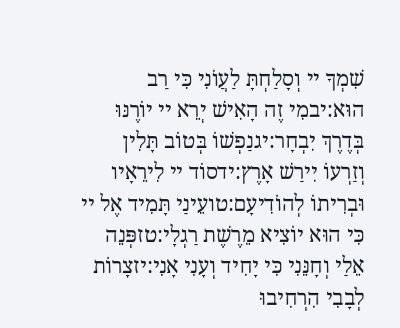שִׁמְךָ יי וְסָלַחְתָּ לַעֲוֹנִי כִּי רַב הוּא:יבמִי זֶה הָאִישׁ יְרֵא יי יוֹרֶנּוּ בְּדֶרֶךְ יִבְחָר:יגנַפְשׁוֹ בְּטוֹב תָּלִין וְזַרְעוֹ יִירַשׁ אָרֶץ:ידסוֹד יי לִירֵאָיו וּבְרִיתוֹ לְהוֹדִיעָם:טועֵינַי תָּמִיד אֶל יי כִּי הוּא יוֹצִיא מֵרֶשֶׁת רַגְלָי:טזפְּנֵה אֵלַי וְחָנֵּנִי כִּי יָחִיד וְעָנִי אָנִי:יזצָרוֹת לְבָבִי הִרְחִיבוּ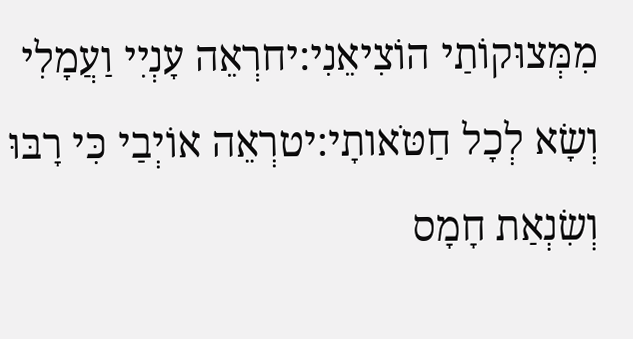מִמְּצוּקוֹתַי הוֹצִיאֵנִי:יחרְאֵה עָנְיִי וַעֲמָלִי וְשָׂא לְכָל חַטֹּאותָי:יטרְאֵה אוֹיְבַי כִּי רָבּוּ וְשִׂנְאַת חָמָס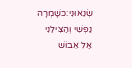שְׂנֵאוּנִי:כשָׁמְרָה נַפְשִׁי וְהַצִּילֵנִי אַל אֵבוֹשׁ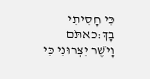כִּי חָסִיתִי בָךְ:כאתֹּם וָיֹשֶׁר יִצְּרוּנִי כִּי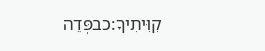קִוִּיתִיךָ:כבפְּדֵה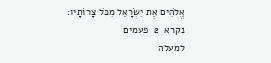אֱלֹהִים אֶת יִשְׂרָאֵל מִכֹּל צָרוֹתָיו:
נקרא  2  פעמים
למעלה